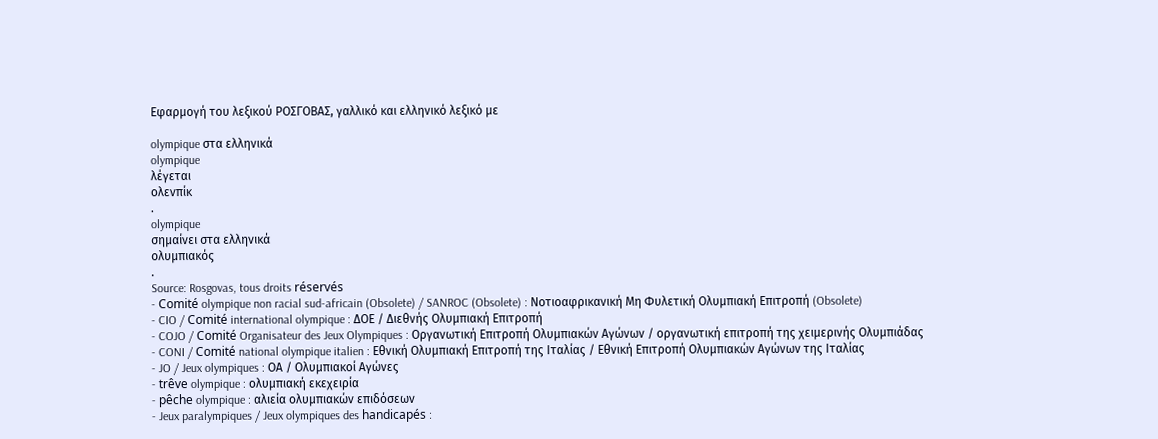Εφαρμογή του λεξικού ΡΟΣΓΟΒΑΣ, γαλλικό και ελληνικό λεξικό με

olympique στα ελληνικά
olympique
λέγεται
ολενπίκ
.
olympique
σημαίνει στα ελληνικά
ολυμπιακός
.
Source: Rosgovas, tous droits réservés
- Comité olympique non racial sud-africain (Obsolete) / SANROC (Obsolete) : Νοτιοαφρικανική Μη Φυλετική Ολυμπιακή Επιτροπή (Obsolete)
- CIO / Comité international olympique : ΔΟΕ / Διεθνής Ολυμπιακή Επιτροπή
- COJO / Comité Organisateur des Jeux Olympiques : Οργανωτική Επιτροπή Ολυμπιακών Αγώνων / οργανωτική επιτροπή της χειμερινής Ολυμπιάδας
- CONI / Comité national olympique italien : Εθνική Ολυμπιακή Επιτροπή της Ιταλίας / Εθνική Επιτροπή Ολυμπιακών Αγώνων της Ιταλίας
- JO / Jeux olympiques : ΟΑ / Ολυμπιακοί Αγώνες
- trêve olympique : ολυμπιακή εκεχειρία
- pêche olympique : αλιεία ολυμπιακών επιδόσεων
- Jeux paralympiques / Jeux olympiques des handicapés :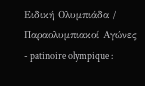Ειδική Ολυμπιάδα / Παραολυμπιακοί Αγώνες
- patinoire olympique :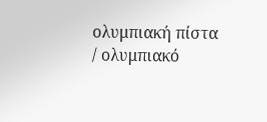ολυμπιακή πίστα / ολυμπιακό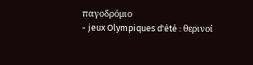παγοδρόμιο
- jeux Olympiques d'été : θερινοί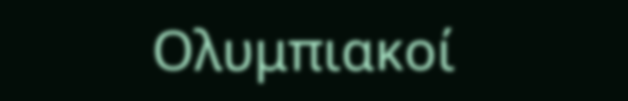Ολυμπιακοί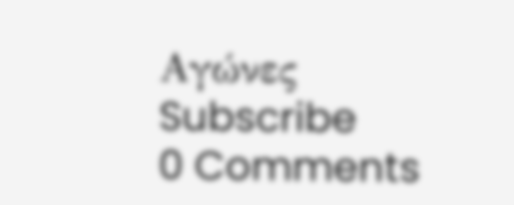Αγώνες
Subscribe
0 Comments